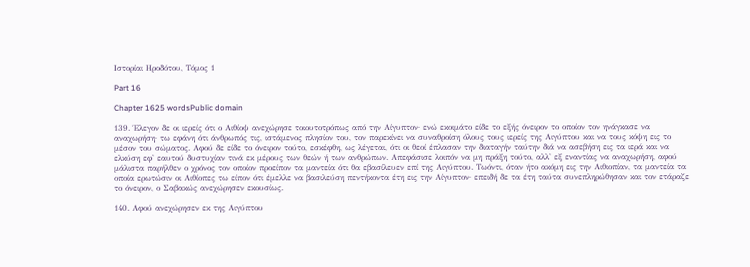Ιστορίαι Ηροδότου, Τόμος 1

Part 16

Chapter 1625 wordsPublic domain

139. Έλεγον δε οι ιερείς ότι ο Αιθίοψ ανεχώρησε τοιουτοτρόπως από την Αίγυπτον· ενώ εκοιμάτο είδε το εξής όνειρον το οποίον τον ηνάγκασε να αναχωρήση· τω εφάνη ότι άνθρωπός τις, ιστάμενος πλησίον του, τον παρεκίνει να συναθροίση όλους τους ιερείς της Αιγύπτου και να τους κόψη εις το μέσον του σώματος. Αφού δε είδε το όνειρον τούτο, εσκέφθη, ως λέγεται, ότι οι θεοί έπλασαν την διαταγήν ταύτην διά να ασεβήση εις τα ιερά και να ελκύση εφ' εαυτού δυστυχίαν τινά εκ μέρους των θεών ή των ανθρώπων. Απεφάσισε λοιπόν να μη πράξη τούτο, αλλ' εξ εναντίας να αναχωρήση, αφού μάλιστα παρήλθεν ο χρόνος τον οποίον προείπον τα μαντεία ότι θα εβασίλευεν επί της Αιγύπτου. Τωόντι, όταν ήτο ακόμη εις την Αιθιοπίαν, τα μαντεία τα οποία ερωτώσιν οι Αιθίοπες τω είπον ότι έμελλε να βασιλεύση πεντήκοντα έτη εις την Αίγυπτον· επειδή δε τα έτη ταύτα συνεπληρώθησαν και τον ετάραζε το όνειρον, ο Σαβακώς ανεχώρησεν εκουσίως.

140. Αφού ανεχώρησεν εκ της Αιγύπτου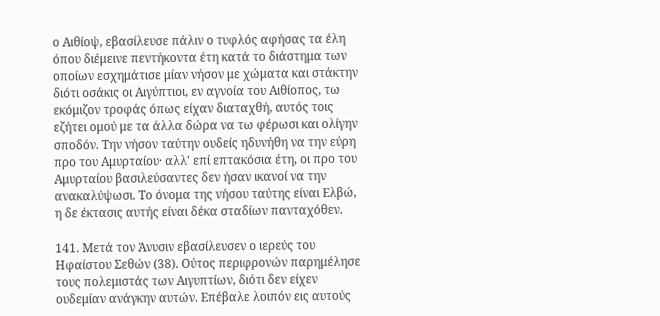ο Αιθίοψ, εβασίλευσε πάλιν ο τυφλός αφήσας τα έλη όπου διέμεινε πεντήκοντα έτη κατά το διάστημα των οποίων εσχημάτισε μίαν νήσον με χώματα και στάκτην διότι οσάκις οι Αιγύπτιοι, εν αγνοία του Αιθίοπος, τω εκόμιζον τροφάς όπως είχαν διαταχθή, αυτός τοις εζήτει ομού με τα άλλα δώρα να τω φέρωσι και ολίγην σποδόν. Την νήσον ταύτην ουδείς ηδυνήθη να την εύρη προ του Αμυρταίου· αλλ' επί επτακόσια έτη, οι προ του Αμυρταίου βασιλεύσαντες δεν ήσαν ικανοί να την ανακαλύψωσι. Το όνομα της νήσου ταύτης είναι Ελβώ, η δε έκτασις αυτής είναι δέκα σταδίων πανταχόθεν.

141. Μετά τον Άνυσιν εβασίλευσεν ο ιερεύς του Ηφαίστου Σεθών (38). Ούτος περιφρονών παρημέλησε τους πολεμιστάς των Αιγυπτίων, διότι δεν είχεν ουδεμίαν ανάγκην αυτών. Επέβαλε λοιπόν εις αυτούς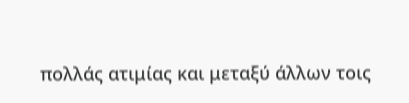πολλάς ατιμίας και μεταξύ άλλων τοις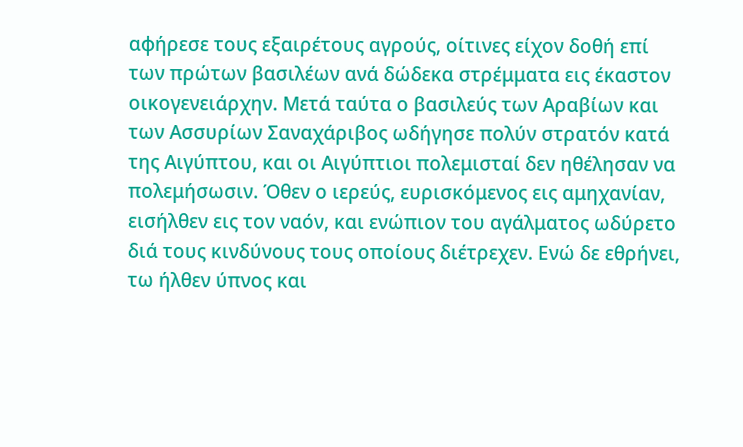αφήρεσε τους εξαιρέτους αγρούς, οίτινες είχον δοθή επί των πρώτων βασιλέων ανά δώδεκα στρέμματα εις έκαστον οικογενειάρχην. Μετά ταύτα ο βασιλεύς των Αραβίων και των Ασσυρίων Σαναχάριβος ωδήγησε πολύν στρατόν κατά της Αιγύπτου, και οι Αιγύπτιοι πολεμισταί δεν ηθέλησαν να πολεμήσωσιν. Όθεν ο ιερεύς, ευρισκόμενος εις αμηχανίαν, εισήλθεν εις τον ναόν, και ενώπιον του αγάλματος ωδύρετο διά τους κινδύνους τους οποίους διέτρεχεν. Ενώ δε εθρήνει, τω ήλθεν ύπνος και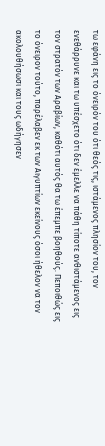τω εφάνη εις το όνειρόν του ότι θεός τις, ιστάμενος πλησίον του, τον ενεθάρρυνε και τω υπέσχετο ότι δεν έμελλε να πάθη τίποτε ανθιστάμενος εις τον στρατόν των Αραβίων, καθότι αυτός θα τω έπεμπε βοηθούς. Πεποιθώς εις το όνειρον τούτο, παρέλαβεν εκ των Αιγυπτίων εκείνους όσοι ήθελον να τον ακολουθήσωσι και τους ωδήγησεν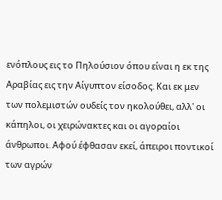ενόπλους εις το Πηλούσιον όπου είναι η εκ της Αραβίας εις την Αίγυπτον είσοδος. Και εκ μεν των πολεμιστών ουδείς τον ηκολούθει, αλλ' οι κάπηλοι, οι χειρώνακτες και οι αγοραίοι άνθρωποι. Αφού έφθασαν εκεί, άπειροι ποντικοί των αγρών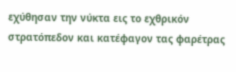εχύθησαν την νύκτα εις το εχθρικόν στρατόπεδον και κατέφαγον τας φαρέτρας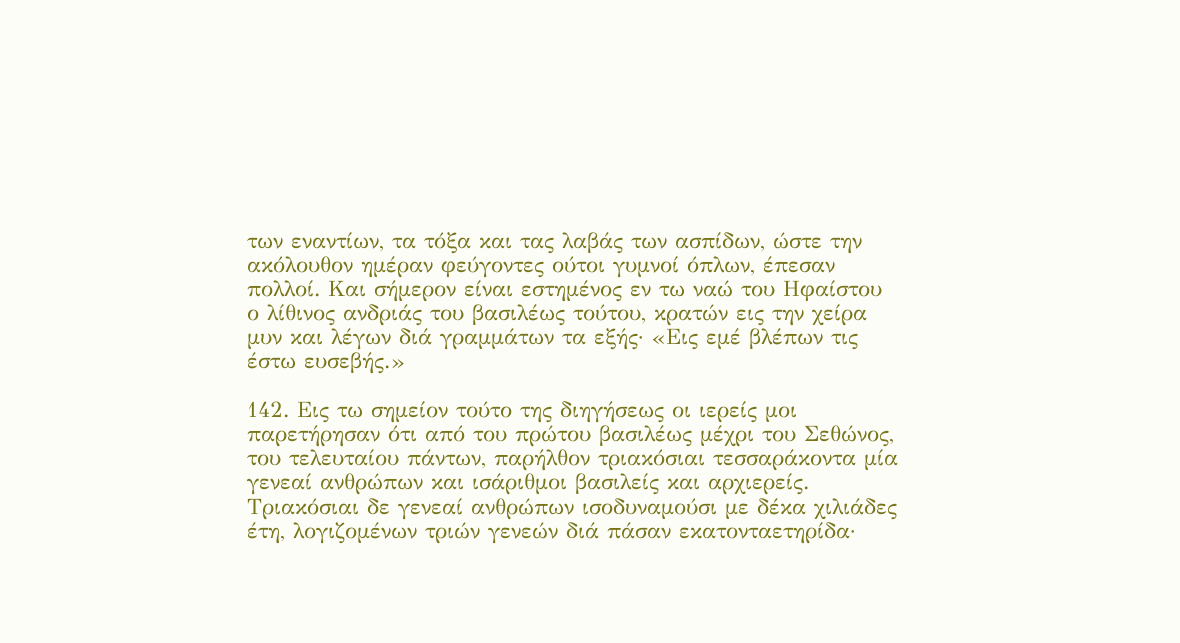των εναντίων, τα τόξα και τας λαβάς των ασπίδων, ώστε την ακόλουθον ημέραν φεύγοντες ούτοι γυμνοί όπλων, έπεσαν πολλοί. Και σήμερον είναι εστημένος εν τω ναώ του Ηφαίστου ο λίθινος ανδριάς του βασιλέως τούτου, κρατών εις την χείρα μυν και λέγων διά γραμμάτων τα εξής· «Εις εμέ βλέπων τις έστω ευσεβής.»

142. Εις τω σημείον τούτο της διηγήσεως οι ιερείς μοι παρετήρησαν ότι από του πρώτου βασιλέως μέχρι του Σεθώνος, του τελευταίου πάντων, παρήλθον τριακόσιαι τεσσαράκοντα μία γενεαί ανθρώπων και ισάριθμοι βασιλείς και αρχιερείς. Τριακόσιαι δε γενεαί ανθρώπων ισοδυναμούσι με δέκα χιλιάδες έτη, λογιζομένων τριών γενεών διά πάσαν εκατονταετηρίδα·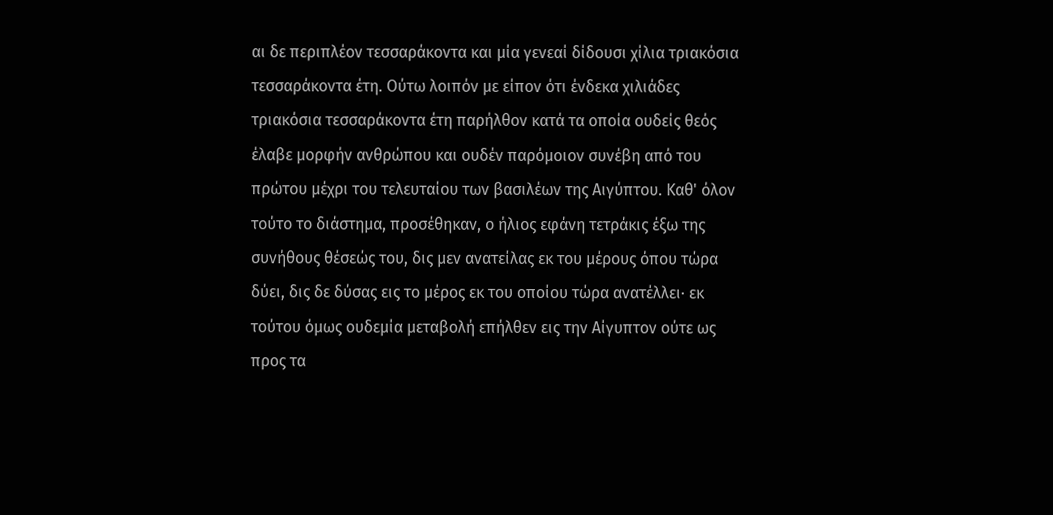αι δε περιπλέον τεσσαράκοντα και μία γενεαί δίδουσι χίλια τριακόσια τεσσαράκοντα έτη. Ούτω λοιπόν με είπον ότι ένδεκα χιλιάδες τριακόσια τεσσαράκοντα έτη παρήλθον κατά τα οποία ουδείς θεός έλαβε μορφήν ανθρώπου και ουδέν παρόμοιον συνέβη από του πρώτου μέχρι του τελευταίου των βασιλέων της Αιγύπτου. Καθ' όλον τούτο το διάστημα, προσέθηκαν, ο ήλιος εφάνη τετράκις έξω της συνήθους θέσεώς του, δις μεν ανατείλας εκ του μέρους όπου τώρα δύει, δις δε δύσας εις το μέρος εκ του οποίου τώρα ανατέλλει· εκ τούτου όμως ουδεμία μεταβολή επήλθεν εις την Αίγυπτον ούτε ως προς τα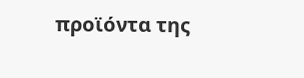προϊόντα της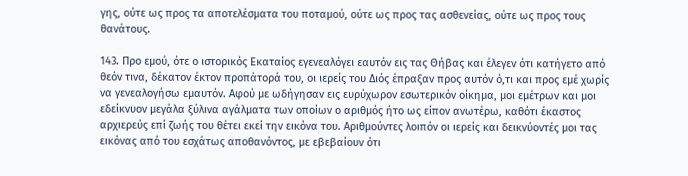γης, ούτε ως προς τα αποτελέσματα του ποταμού, ούτε ως προς τας ασθενείας, ούτε ως προς τους θανάτους.

143. Προ εμού, ότε ο ιστορικός Εκαταίος εγενεαλόγει εαυτόν εις τας Θήβας και έλεγεν ότι κατήγετο από θεόν τινα, δέκατον έκτον προπάτορά του, οι ιερείς του Διός έπραξαν προς αυτόν ό,τι και προς εμέ χωρίς να γενεαλογήσω εμαυτόν. Αφού με ωδήγησαν εις ευρύχωρον εσωτερικόν οίκημα, μοι εμέτρων και μοι εδείκνυον μεγάλα ξύλινα αγάλματα των οποίων ο αριθμός ήτο ως είπον ανωτέρω, καθότι έκαστος αρχιερεύς επί ζωής του θέτει εκεί την εικόνα του. Αριθμούντες λοιπόν οι ιερείς και δεικνύοντές μοι τας εικόνας από του εσχάτως αποθανόντος, με εβεβαίουν ότι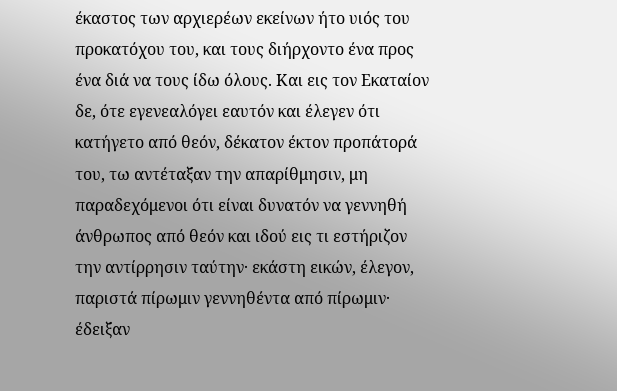έκαστος των αρχιερέων εκείνων ήτο υιός του προκατόχου του, και τους διήρχοντο ένα προς ένα διά να τους ίδω όλους. Και εις τον Εκαταίον δε, ότε εγενεαλόγει εαυτόν και έλεγεν ότι κατήγετο από θεόν, δέκατον έκτον προπάτορά του, τω αντέταξαν την απαρίθμησιν, μη παραδεχόμενοι ότι είναι δυνατόν να γεννηθή άνθρωπος από θεόν και ιδού εις τι εστήριζον την αντίρρησιν ταύτην· εκάστη εικών, έλεγον, παριστά πίρωμιν γεννηθέντα από πίρωμιν· έδειξαν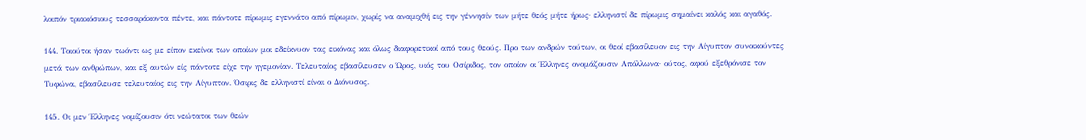λοιπόν τριακόσιους τεσσαράκοντα πέντε, και πάντοτε πίρωμις εγεννάτο από πίρωμιν, χωρίς να αναμιχθή εις την γέννησίν των μήτε θεός μήτε ήρως· ελληνιστί δε πίρωμις σημαίνει καλός και αγαθός.

144. Τοιούτοι ήσαν τωόντι ως με είπον εκείνοι των οποίων μοι εδείκνυον τας εικόνας και όλως διαφορετικοί από τους θεούς. Προ των ανδρών τούτων, οι θεοί εβασίλευον εις την Αίγυπτον συνοικούντες μετά των ανθρώπων, και εξ αυτών είς πάντοτε είχε την ηγεμονίαν. Τελευταίος εβασίλευσεν ο Ώρος, υιός του Οσίριδος, τον οποίον οι Έλληνες ονομάζουσιν Απόλλωνα· ούτος, αφού εξεθρόνισε τον Τυφώνα, εβασίλευσε τελευταίος εις την Αίγυπτον. Όσιρις δε ελληνιστί είναι ο Διόνυσος.

145. Οι μεν Έλληνες νομίζουσιν ότι νεώτατοι των θεών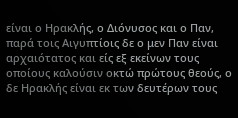είναι ο Ηρακλής, ο Διόνυσος και ο Παν, παρά τοις Αιγυπτίοις δε ο μεν Παν είναι αρχαιότατος και είς εξ εκείνων τους οποίους καλούσιν οκτώ πρώτους θεούς, ο δε Ηρακλής είναι εκ των δευτέρων τους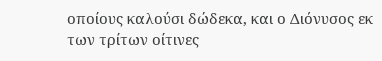οποίους καλούσι δώδεκα, και ο Διόνυσος εκ των τρίτων οίτινες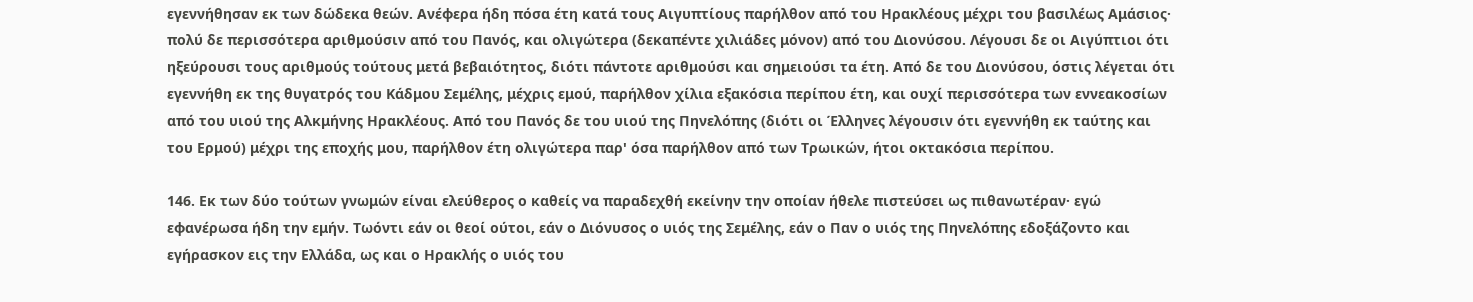εγεννήθησαν εκ των δώδεκα θεών. Ανέφερα ήδη πόσα έτη κατά τους Αιγυπτίους παρήλθον από του Ηρακλέους μέχρι του βασιλέως Αμάσιος· πολύ δε περισσότερα αριθμούσιν από του Πανός, και ολιγώτερα (δεκαπέντε χιλιάδες μόνον) από του Διονύσου. Λέγουσι δε οι Αιγύπτιοι ότι ηξεύρουσι τους αριθμούς τούτους μετά βεβαιότητος, διότι πάντοτε αριθμούσι και σημειούσι τα έτη. Από δε του Διονύσου, όστις λέγεται ότι εγεννήθη εκ της θυγατρός του Κάδμου Σεμέλης, μέχρις εμού, παρήλθον χίλια εξακόσια περίπου έτη, και ουχί περισσότερα των εννεακοσίων από του υιού της Αλκμήνης Ηρακλέους. Από του Πανός δε του υιού της Πηνελόπης (διότι οι Έλληνες λέγουσιν ότι εγεννήθη εκ ταύτης και του Ερμού) μέχρι της εποχής μου, παρήλθον έτη ολιγώτερα παρ' όσα παρήλθον από των Τρωικών, ήτοι οκτακόσια περίπου.

146. Εκ των δύο τούτων γνωμών είναι ελεύθερος ο καθείς να παραδεχθή εκείνην την οποίαν ήθελε πιστεύσει ως πιθανωτέραν· εγώ εφανέρωσα ήδη την εμήν. Τωόντι εάν οι θεοί ούτοι, εάν ο Διόνυσος ο υιός της Σεμέλης, εάν ο Παν ο υιός της Πηνελόπης εδοξάζοντο και εγήρασκον εις την Ελλάδα, ως και ο Ηρακλής ο υιός του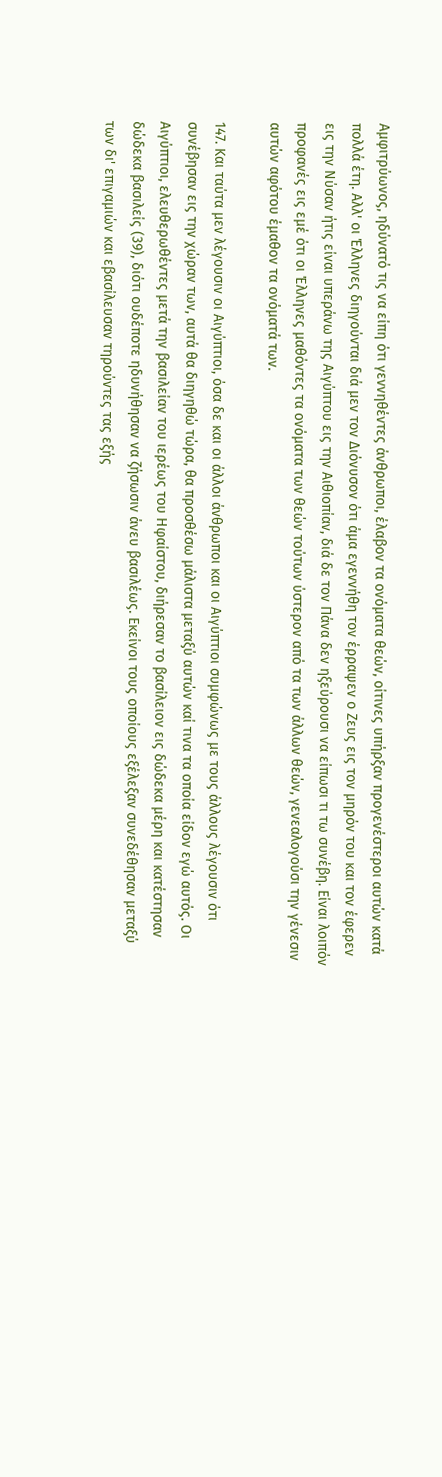Αμφιτρύωνος, ηδύνατό τις να είπη ότι γεννηθέντες άνθρωποι, έλαβον τα ονόματα θεών, οίτινες υπήρξαν προγενέστεροι αυτών κατά πολλά έτη. Αλλ' οι Έλληνες διηγούνται διά μεν τον Διόνυσον ότι άμα εγεννήθη τον έρραψεν ο Ζευς εις τον μηρόν του και τον έφερεν εις την Νύσαν ήτις είναι υπεράνω της Αιγύπτου εις την Αιθιοπίαν, διά δε τον Πάνα δεν ηξεύρουσι να είπωσι τι τω συνέβη. Είναι λοιπόν προφανές εις εμέ ότι οι Έλληνες μαθόντες τα ονόματα των θεών τούτων ύστερον από τα των άλλων θεών, γενεαλογούσι την γένεσιν αυτών αφότου έμαθον τα ονόματά των.

147. Και ταύτα μεν λέγουσιν οι Αιγύπτιοι, όσα δε και οι άλλοι άνθρωποι και οι Αιγύπτιοι συμφώνως με τους άλλους λέγουσιν ότι συνέβησαν εις την χώραν των, αυτά θα διηγηθώ τώρα, θα προσθέσω μάλιστα μεταξύ αυτών καί τινα τα οποία είδον εγώ αυτός. Οι Αιγύπτιοι, ελευθερωθέντες μετά την βασιλείαν του ιερέως του Ηφαίστου, διήρεσαν το βασίλειον εις δώδεκα μέρη και κατέστησαν δώδεκα βασιλείς (39), διότι ουδέποτε ηδυνήθησαν να ζήσωσιν άνευ βασιλέως. Εκείνοι τους οποίους εξέλεξαν συνεδέθησαν μεταξύ των δι' επιγαμιών και εβασίλευσαν τηρούντες τας εξής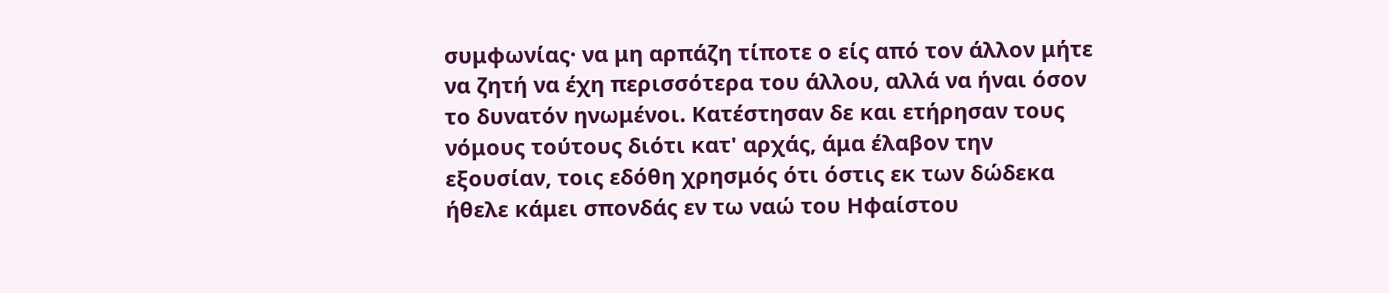συμφωνίας· να μη αρπάζη τίποτε ο είς από τον άλλον μήτε να ζητή να έχη περισσότερα του άλλου, αλλά να ήναι όσον το δυνατόν ηνωμένοι. Κατέστησαν δε και ετήρησαν τους νόμους τούτους διότι κατ' αρχάς, άμα έλαβον την εξουσίαν, τοις εδόθη χρησμός ότι όστις εκ των δώδεκα ήθελε κάμει σπονδάς εν τω ναώ του Ηφαίστου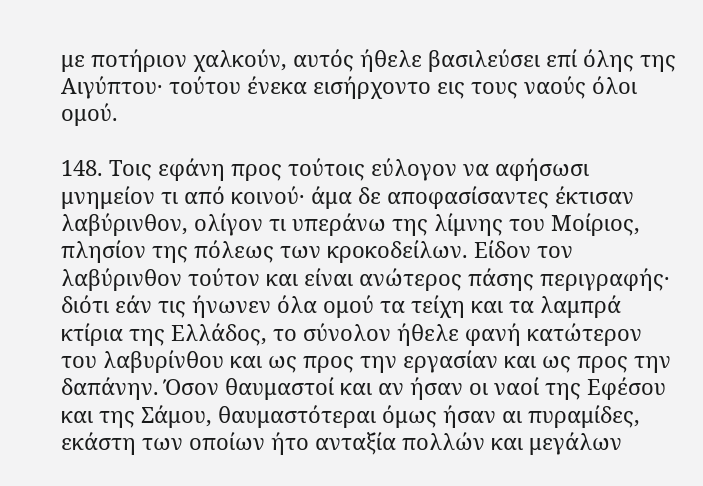με ποτήριον χαλκούν, αυτός ήθελε βασιλεύσει επί όλης της Αιγύπτου· τούτου ένεκα εισήρχοντο εις τους ναούς όλοι ομού.

148. Τοις εφάνη προς τούτοις εύλογον να αφήσωσι μνημείον τι από κοινού· άμα δε αποφασίσαντες έκτισαν λαβύρινθον, ολίγον τι υπεράνω της λίμνης του Μοίριος, πλησίον της πόλεως των κροκοδείλων. Είδον τον λαβύρινθον τούτον και είναι ανώτερος πάσης περιγραφής· διότι εάν τις ήνωνεν όλα ομού τα τείχη και τα λαμπρά κτίρια της Ελλάδος, το σύνολον ήθελε φανή κατώτερον του λαβυρίνθου και ως προς την εργασίαν και ως προς την δαπάνην. Όσον θαυμαστοί και αν ήσαν οι ναοί της Εφέσου και της Σάμου, θαυμαστότεραι όμως ήσαν αι πυραμίδες, εκάστη των οποίων ήτο ανταξία πολλών και μεγάλων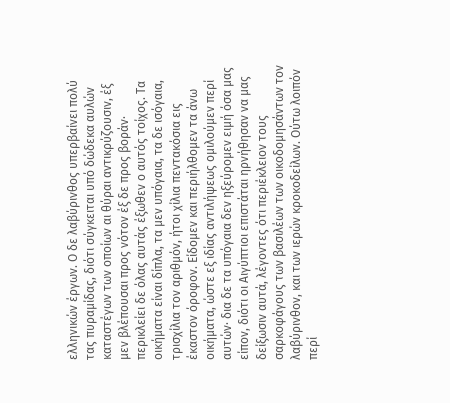ελληνικών έργων. Ο δε λαβύρινθος υπερβαίνει πολύ τας πυραμίδας, διότι σύγκειται υπό δώδεκα αυλών καταστέγων των οποίων αι θύραι αντικρύζουσιν, έξ μεν βλέπουσαι προς νότον έξ δε προς βοράν· περικλείει δε όλας αυτάς έξωθεν ο αυτός τοίχος. Τα οικήματα είναι δίπλα, τα μεν υπόγαια, τα δε ισόγαια, τρισχίλια τον αριθμόν, ήτοι χίλια πεντακόσια εις έκαστον όροφον. Είδομεν και περιήλθομεν τα άνω οικήματα, ώστε εξ ιδίας αντιλήψεως ομιλούμεν περί αυτών· δια δε τα υπόγαια δεν ηξεύρομεν ειμή όσα μας είπον, διότι οι Αιγύπτιοι επιστάται ηρνήθησαν να μας δείξωσιν αυτά, λέγοντες ότι περιέκλειον τους σαρκοφάγους των βασιλέων των οικοδομησάντων τον λαβύρινθον, και των ιερών κροκοδείλων. Ούτω λοιπόν περί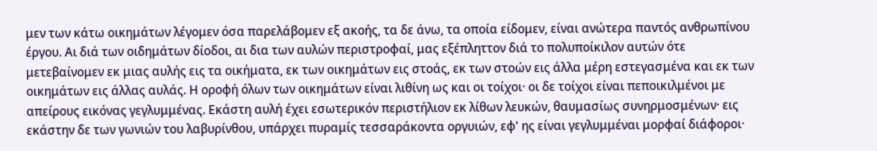μεν των κάτω οικημάτων λέγομεν όσα παρελάβομεν εξ ακοής, τα δε άνω, τα οποία είδομεν, είναι ανώτερα παντός ανθρωπίνου έργου. Αι διά των οιδημάτων δίοδοι, αι δια των αυλών περιστροφαί, μας εξέπληττον διά το πολυποίκιλον αυτών ότε μετεβαίνομεν εκ μιας αυλής εις τα οικήματα, εκ των οικημάτων εις στοάς, εκ των στοών εις άλλα μέρη εστεγασμένα και εκ των οικημάτων εις άλλας αυλάς. Η οροφή όλων των οικημάτων είναι λιθίνη ως και οι τοίχοι· οι δε τοίχοι είναι πεποικιλμένοι με απείρους εικόνας γεγλυμμένας. Εκάστη αυλή έχει εσωτερικόν περιστήλιον εκ λίθων λευκών, θαυμασίως συνηρμοσμένων· εις εκάστην δε των γωνιών του λαβυρίνθου, υπάρχει πυραμίς τεσσαράκοντα οργυιών, εφ' ης είναι γεγλυμμέναι μορφαί διάφοροι·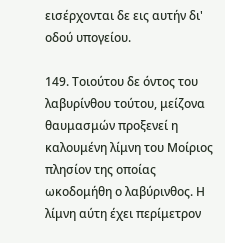εισέρχονται δε εις αυτήν δι' οδού υπογείου.

149. Τοιούτου δε όντος του λαβυρίνθου τούτου, μείζονα θαυμασμών προξενεί η καλουμένη λίμνη του Μοίριος πλησίον της οποίας ωκοδομήθη ο λαβύρινθος. Η λίμνη αύτη έχει περίμετρον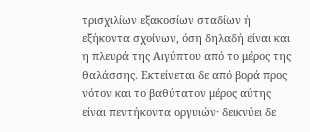τρισχιλίων εξακοσίων σταδίων ή εξήκοντα σχοίνων, όση δηλαδή είναι και η πλευρά της Αιγύπτου από το μέρος της θαλάσσης. Εκτείνεται δε από βορά προς νότον και το βαθύτατον μέρος αύτης είναι πεντήκοντα οργυιών· δεικνύει δε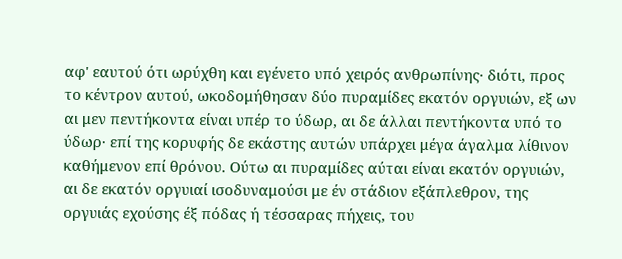αφ' εαυτού ότι ωρύχθη και εγένετο υπό χειρός ανθρωπίνης· διότι, προς το κέντρον αυτού, ωκοδομήθησαν δύο πυραμίδες εκατόν οργυιών, εξ ων αι μεν πεντήκοντα είναι υπέρ το ύδωρ, αι δε άλλαι πεντήκοντα υπό το ύδωρ· επί της κορυφής δε εκάστης αυτών υπάρχει μέγα άγαλμα λίθινον καθήμενον επί θρόνου. Ούτω αι πυραμίδες αύται είναι εκατόν οργυιών, αι δε εκατόν οργυιαί ισοδυναμούσι με έν στάδιον εξάπλεθρον, της οργυιάς εχούσης έξ πόδας ή τέσσαρας πήχεις, του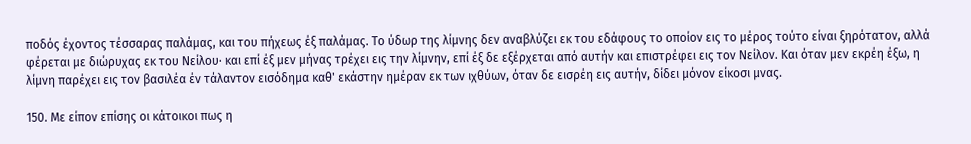ποδός έχοντος τέσσαρας παλάμας, και του πήχεως έξ παλάμας. Το ύδωρ της λίμνης δεν αναβλύζει εκ του εδάφους το οποίον εις το μέρος τούτο είναι ξηρότατον, αλλά φέρεται με διώρυχας εκ του Νείλου· και επί έξ μεν μήνας τρέχει εις την λίμνην, επί έξ δε εξέρχεται από αυτήν και επιστρέφει εις τον Νείλον. Και όταν μεν εκρέη έξω, η λίμνη παρέχει εις τον βασιλέα έν τάλαντον εισόδημα καθ' εκάστην ημέραν εκ των ιχθύων, όταν δε εισρέη εις αυτήν, δίδει μόνον είκοσι μνας.

150. Με είπον επίσης οι κάτοικοι πως η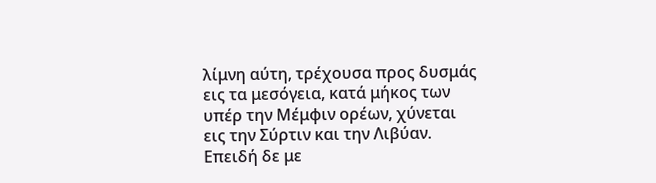λίμνη αύτη, τρέχουσα προς δυσμάς εις τα μεσόγεια, κατά μήκος των υπέρ την Μέμφιν ορέων, χύνεται εις την Σύρτιν και την Λιβύαν. Επειδή δε με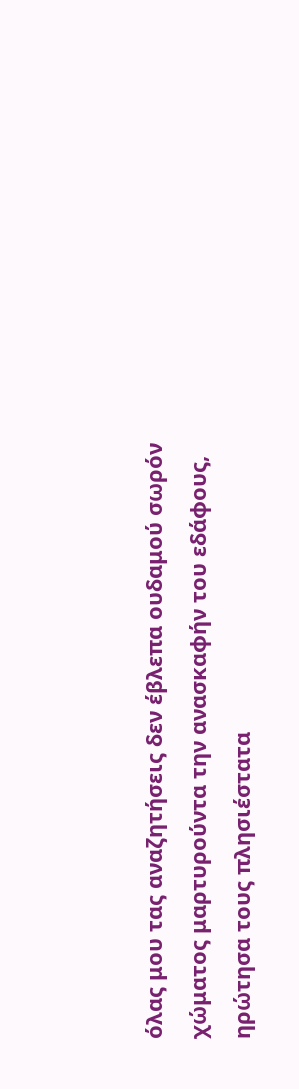όλας μου τας αναζητήσεις δεν έβλεπα ουδαμού σωρόν χώματος μαρτυρούντα την ανασκαφήν του εδάφους, ηρώτησα τους πλησιέστατα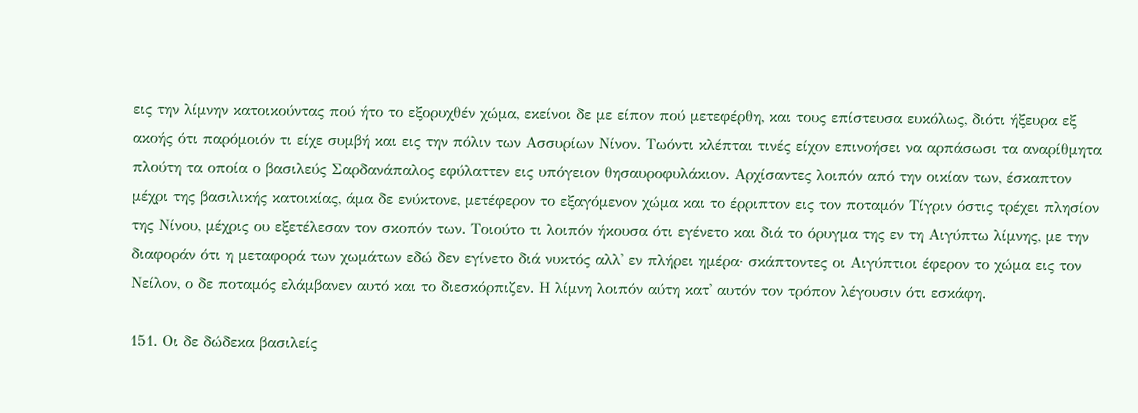εις την λίμνην κατοικούντας πού ήτο το εξορυχθέν χώμα, εκείνοι δε με είπον πού μετεφέρθη, και τους επίστευσα ευκόλως, διότι ήξευρα εξ ακοής ότι παρόμοιόν τι είχε συμβή και εις την πόλιν των Ασσυρίων Νίνον. Τωόντι κλέπται τινές είχον επινοήσει να αρπάσωσι τα αναρίθμητα πλούτη τα οποία ο βασιλεύς Σαρδανάπαλος εφύλαττεν εις υπόγειον θησαυροφυλάκιον. Αρχίσαντες λοιπόν από την οικίαν των, έσκαπτον μέχρι της βασιλικής κατοικίας, άμα δε ενύκτονε, μετέφερον το εξαγόμενον χώμα και το έρριπτον εις τον ποταμόν Τίγριν όστις τρέχει πλησίον της Νίνου, μέχρις ου εξετέλεσαν τον σκοπόν των. Τοιούτο τι λοιπόν ήκουσα ότι εγένετο και διά το όρυγμα της εν τη Αιγύπτω λίμνης, με την διαφοράν ότι η μεταφορά των χωμάτων εδώ δεν εγίνετο διά νυκτός αλλ' εν πλήρει ημέρα· σκάπτοντες οι Αιγύπτιοι έφερον το χώμα εις τον Νείλον, ο δε ποταμός ελάμβανεν αυτό και το διεσκόρπιζεν. Η λίμνη λοιπόν αύτη κατ' αυτόν τον τρόπον λέγουσιν ότι εσκάφη.

151. Οι δε δώδεκα βασιλείς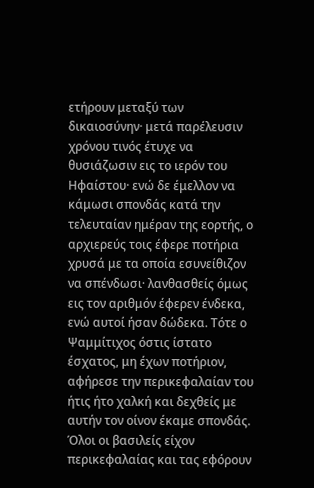ετήρουν μεταξύ των δικαιοσύνην· μετά παρέλευσιν χρόνου τινός έτυχε να θυσιάζωσιν εις το ιερόν του Ηφαίστου· ενώ δε έμελλον να κάμωσι σπονδάς κατά την τελευταίαν ημέραν της εορτής, ο αρχιερεύς τοις έφερε ποτήρια χρυσά με τα οποία εσυνείθιζον να σπένδωσι· λανθασθείς όμως εις τον αριθμόν έφερεν ένδεκα, ενώ αυτοί ήσαν δώδεκα. Τότε ο Ψαμμίτιχος όστις ίστατο έσχατος, μη έχων ποτήριον, αφήρεσε την περικεφαλαίαν του ήτις ήτο χαλκή και δεχθείς με αυτήν τον οίνον έκαμε σπονδάς. Όλοι οι βασιλείς είχον περικεφαλαίας και τας εφόρουν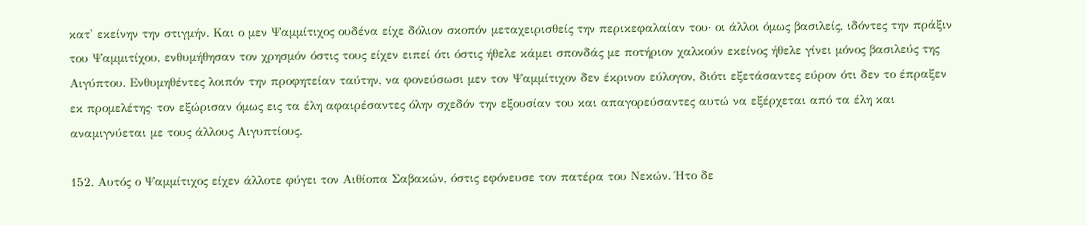κατ' εκείνην την στιγμήν. Και ο μεν Ψαμμίτιχος ουδένα είχε δόλιον σκοπόν μεταχειρισθείς την περικεφαλαίαν του· οι άλλοι όμως βασιλείς, ιδόντες την πράξιν του Ψαμμιτίχου, ενθυμήθησαν τον χρησμόν όστις τους είχεν ειπεί ότι όστις ήθελε κάμει σπονδάς με ποτήριον χαλκούν εκείνος ήθελε γίνει μόνος βασιλεύς της Αιγύπτου. Ενθυμηθέντες λοιπόν την προφητείαν ταύτην, να φονεύσωσι μεν τον Ψαμμίτιχον δεν έκρινον εύλογον, διότι εξετάσαντες εύρον ότι δεν το έπραξεν εκ προμελέτης· τον εξώρισαν όμως εις τα έλη αφαιρέσαντες όλην σχεδόν την εξουσίαν του και απαγορεύσαντες αυτώ να εξέρχεται από τα έλη και αναμιγνύεται με τους άλλους Αιγυπτίους.

152. Αυτός ο Ψαμμίτιχος είχεν άλλοτε φύγει τον Αιθίοπα Σαβακών, όστις εφόνευσε τον πατέρα του Νεκών. Ήτο δε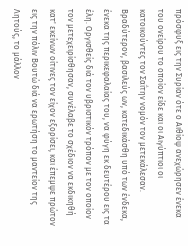πρόσφυξ εις την Συρίαν ότε ο Αιθίοψ ανεχώρησεν ένεκα του ονείρου το οποίον είδε και οι Αιγύπτιοι οι κατοικούντες τον Σαΐτην νομόν τον μετεκάλεσαν. Βραδύτερον, βασιλεύς ων, κατεδικάσθη υπό των ένδεκα, ένεκα της περικεφαλαίας του, να φύγη εκ δευτέρου εις τα έλη. Οργισθείς διά τον υβριστικόν τρόπον με τον οποίον τον μετεχειρίσθησαν, συνέλαβε το σχέδιον να εκδικηθή κατ' εκείνων οίτινες τον είχον εξορίσει, και έπεμψε πρώτον εις την πόλιν Βουτώ διά να ερωτήση το μαντείον της Λητούς, το μάλλον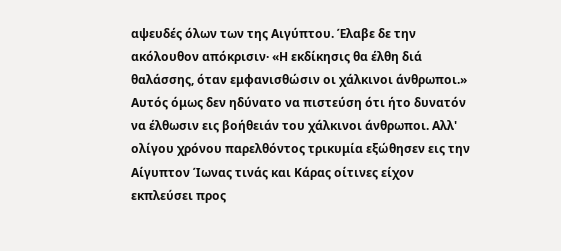αψευδές όλων των της Αιγύπτου. Έλαβε δε την ακόλουθον απόκρισιν· «Η εκδίκησις θα έλθη διά θαλάσσης, όταν εμφανισθώσιν οι χάλκινοι άνθρωποι.» Αυτός όμως δεν ηδύνατο να πιστεύση ότι ήτο δυνατόν να έλθωσιν εις βοήθειάν του χάλκινοι άνθρωποι. Αλλ' ολίγου χρόνου παρελθόντος τρικυμία εξώθησεν εις την Αίγυπτον Ίωνας τινάς και Κάρας οίτινες είχον εκπλεύσει προς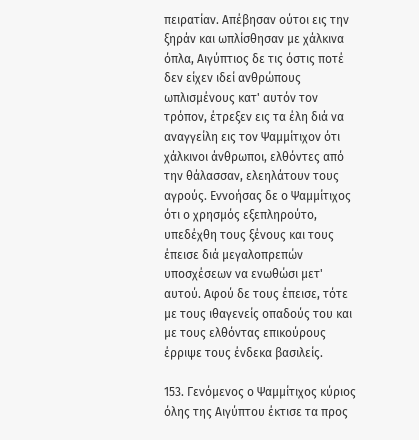πειρατίαν. Απέβησαν ούτοι εις την ξηράν και ωπλίσθησαν με χάλκινα όπλα, Αιγύπτιος δε τις όστις ποτέ δεν είχεν ιδεί ανθρώπους ωπλισμένους κατ' αυτόν τον τρόπον, έτρεξεν εις τα έλη διά να αναγγείλη εις τον Ψαμμίτιχον ότι χάλκινοι άνθρωποι, ελθόντες από την θάλασσαν, ελεηλάτουν τους αγρούς. Εννοήσας δε ο Ψαμμίτιχος ότι ο χρησμός εξεπληρούτο, υπεδέχθη τους ξένους και τους έπεισε διά μεγαλοπρεπών υποσχέσεων να ενωθώσι μετ' αυτού. Αφού δε τους έπεισε, τότε με τους ιθαγενείς οπαδούς του και με τους ελθόντας επικούρους έρριψε τους ένδεκα βασιλείς.

153. Γενόμενος ο Ψαμμίτιχος κύριος όλης της Αιγύπτου έκτισε τα προς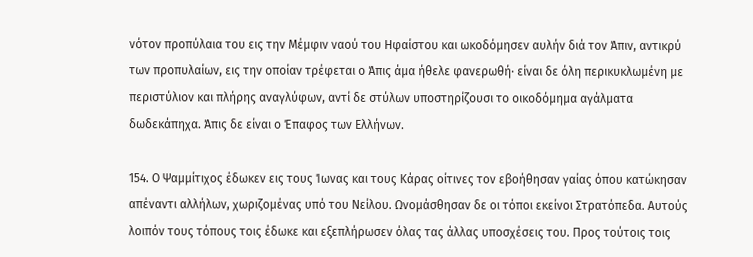νότον προπύλαια του εις την Μέμφιν ναού του Ηφαίστου και ωκοδόμησεν αυλήν διά τον Άπιν, αντικρύ των προπυλαίων, εις την οποίαν τρέφεται ο Άπις άμα ήθελε φανερωθή· είναι δε όλη περικυκλωμένη με περιστύλιον και πλήρης αναγλύφων, αντί δε στύλων υποστηρίζουσι το οικοδόμημα αγάλματα δωδεκάπηχα. Άπις δε είναι ο Έπαφος των Ελλήνων.

154. Ο Ψαμμίτιχος έδωκεν εις τους Ίωνας και τους Κάρας οίτινες τον εβοήθησαν γαίας όπου κατώκησαν απέναντι αλλήλων, χωριζομένας υπό του Νείλου. Ωνομάσθησαν δε οι τόποι εκείνοι Στρατόπεδα. Αυτούς λοιπόν τους τόπους τοις έδωκε και εξεπλήρωσεν όλας τας άλλας υποσχέσεις του. Προς τούτοις τοις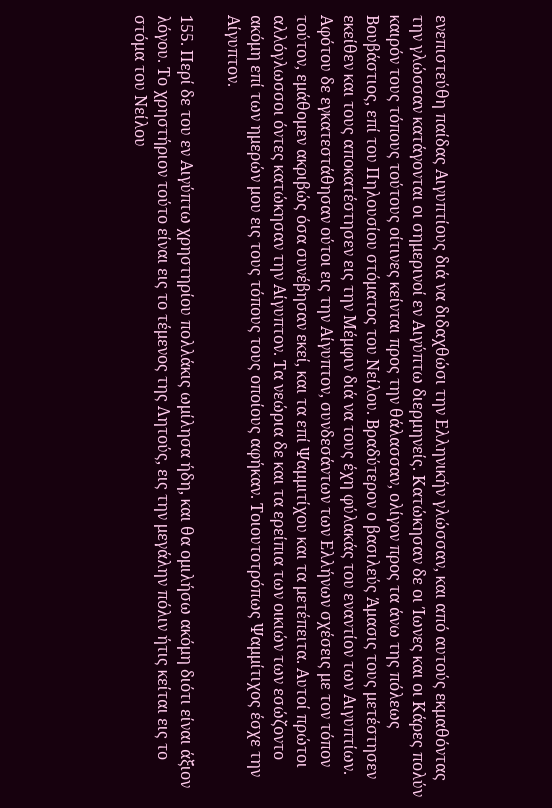ενεπιστεύθη παίδας Αιγυπτίους διά να διδαχθώσι την Ελληνικήν γλώσσαν, και από αυτούς εκμαθόντας την γλώσσαν κατάγονται οι σημερινοί εν Αιγύπτω διερμηνείς. Κατώκησαν δε οι Ίωνες και οι Κάρες πολύν καιρόν τους τόπους τούτους οίτινες κείνται προς την θάλασσαν, ολίγον προς τα άνω της πόλεως Βουβάστιος, επί του Πηλουσίου στόματος του Νείλου. Βραδύτερον ο βασιλεύς Άμασις τους μετέστησεν εκείθεν και τους αποκατέστησεν εις την Μέμφιν διά να τους έχη φύλακάς του εναντίον των Αιγυπτίων. Αφότου δε εγκατεστάθησαν ούτοι εις την Αίγυπτον, συνδεσάντων των Ελλήνων σχέσεις με τον τόπον τούτον, εμάθομεν ακριβώς όσα συνέβησαν εκεί, και τα επί Ψαμμιτίχου και τα μετέπειτα. Αυτοί πρώτοι αλλόγλωσσοι όντες κατώκησαν την Αίγυπτον. Τα νεώρια δε και τα ερείπια των οικιών των εσώζοντο ακόμη επί των ημερών μου εις τους τόπους τους οποίους αφήκαν. Τοιουτοτρόπως Ψαμμίτιχος έσχε την Αίγυπτον.

155. Περί δε του εν Αιγύπτω χρηστηρίου πολλάκις ωμίλησα ήδη, και θα ομιλήσω ακόμη διότι είναι άξιον λόγου. Το χρηστήριον τούτο είναι εις το τέμενος της Λητούς, εις την μεγάλην πόλιν ήτις κείται εις το στόμα του Νείλου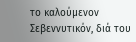το καλούμενον Σεβεννυτικόν, διά του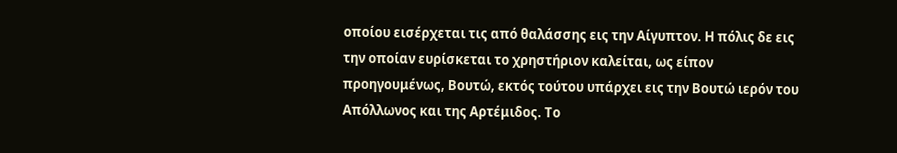οποίου εισέρχεται τις από θαλάσσης εις την Αίγυπτον. Η πόλις δε εις την οποίαν ευρίσκεται το χρηστήριον καλείται, ως είπον προηγουμένως, Βουτώ, εκτός τούτου υπάρχει εις την Βουτώ ιερόν του Απόλλωνος και της Αρτέμιδος. Το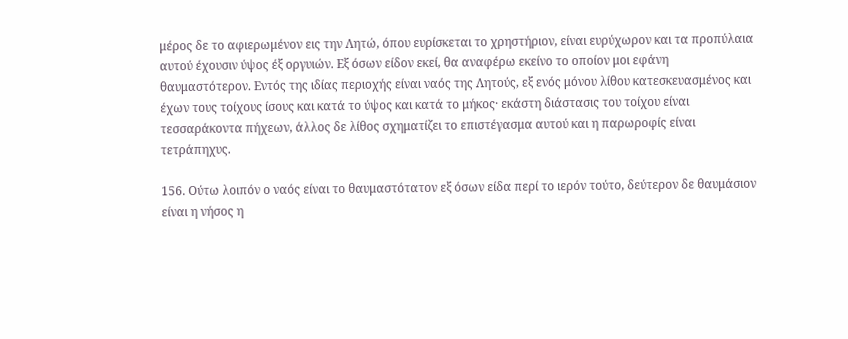μέρος δε το αφιερωμένον εις την Λητώ, όπου ευρίσκεται το χρηστήριον, είναι ευρύχωρον και τα προπύλαια αυτού έχουσιν ύψος έξ οργυιών. Εξ όσων είδον εκεί, θα αναφέρω εκείνο το οποίον μοι εφάνη θαυμαστότερον. Εντός της ιδίας περιοχής είναι ναός της Λητούς, εξ ενός μόνου λίθου κατεσκευασμένος και έχων τους τοίχους ίσους και κατά το ύψος και κατά το μήκος· εκάστη διάστασις του τοίχου είναι τεσσαράκοντα πήχεων, άλλος δε λίθος σχηματίζει το επιστέγασμα αυτού και η παρωροφίς είναι τετράπηχυς.

156. Ούτω λοιπόν ο ναός είναι το θαυμαστότατον εξ όσων είδα περί το ιερόν τούτο, δεύτερον δε θαυμάσιον είναι η νήσος η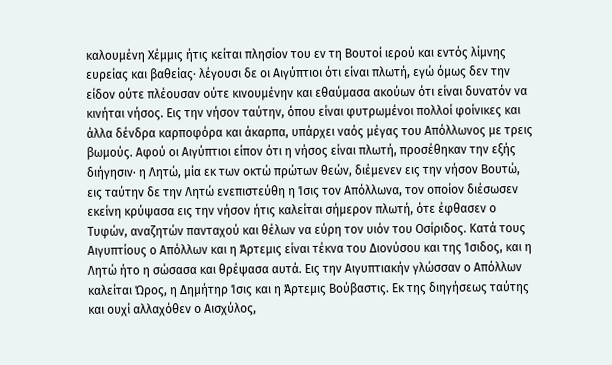καλουμένη Χέμμις ήτις κείται πλησίον του εν τη Βουτοί ιερού και εντός λίμνης ευρείας και βαθείας· λέγουσι δε οι Αιγύπτιοι ότι είναι πλωτή, εγώ όμως δεν την είδον ούτε πλέουσαν ούτε κινουμένην και εθαύμασα ακούων ότι είναι δυνατόν να κινήται νήσος. Εις την νήσον ταύτην, όπου είναι φυτρωμένοι πολλοί φοίνικες και άλλα δένδρα καρποφόρα και άκαρπα, υπάρχει ναός μέγας του Απόλλωνος με τρεις βωμούς. Αφού οι Αιγύπτιοι είπον ότι η νήσος είναι πλωτή, προσέθηκαν την εξής διήγησιν· η Λητώ, μία εκ των οκτώ πρώτων θεών, διέμενεν εις την νήσον Βουτώ, εις ταύτην δε την Λητώ ενεπιστεύθη η Ίσις τον Απόλλωνα, τον οποίον διέσωσεν εκείνη κρύψασα εις την νήσον ήτις καλείται σήμερον πλωτή, ότε έφθασεν ο Τυφών, αναζητών πανταχού και θέλων να εύρη τον υιόν του Οσίριδος. Κατά τους Αιγυπτίους ο Απόλλων και η Άρτεμις είναι τέκνα του Διονύσου και της Ίσιδος, και η Λητώ ήτο η σώσασα και θρέψασα αυτά. Εις την Αιγυπτιακήν γλώσσαν ο Απόλλων καλείται Ώρος, η Δημήτηρ Ίσις και η Άρτεμις Βούβαστις. Εκ της διηγήσεως ταύτης και ουχί αλλαχόθεν ο Αισχύλος,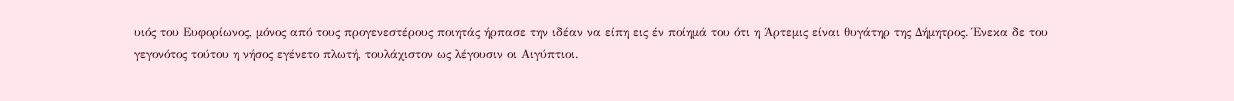υιός του Ευφορίωνος, μόνος από τους προγενεστέρους ποιητάς ήρπασε την ιδέαν να είπη εις έν ποίημά του ότι η Άρτεμις είναι θυγάτηρ της Δήμητρος. Ένεκα δε του γεγονότος τούτου η νήσος εγένετο πλωτή, τουλάχιστον ως λέγουσιν οι Αιγύπτιοι.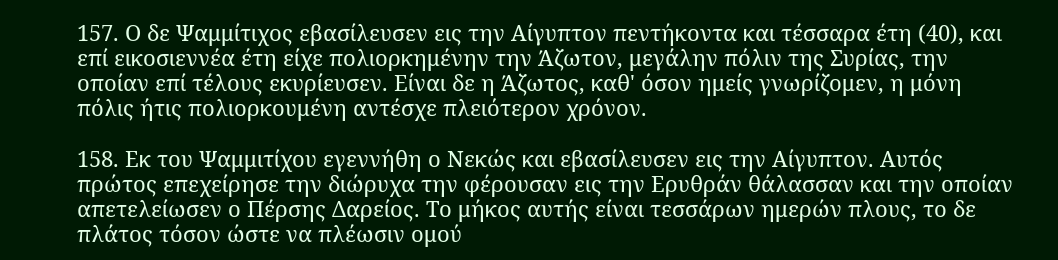157. Ο δε Ψαμμίτιχος εβασίλευσεν εις την Αίγυπτον πεντήκοντα και τέσσαρα έτη (40), και επί εικοσιεννέα έτη είχε πολιορκημένην την Άζωτον, μεγάλην πόλιν της Συρίας, την οποίαν επί τέλους εκυρίευσεν. Είναι δε η Άζωτος, καθ' όσον ημείς γνωρίζομεν, η μόνη πόλις ήτις πολιορκουμένη αντέσχε πλειότερον χρόνον.

158. Εκ του Ψαμμιτίχου εγεννήθη ο Νεκώς και εβασίλευσεν εις την Αίγυπτον. Αυτός πρώτος επεχείρησε την διώρυχα την φέρουσαν εις την Ερυθράν θάλασσαν και την οποίαν απετελείωσεν ο Πέρσης Δαρείος. Το μήκος αυτής είναι τεσσάρων ημερών πλους, το δε πλάτος τόσον ώστε να πλέωσιν ομού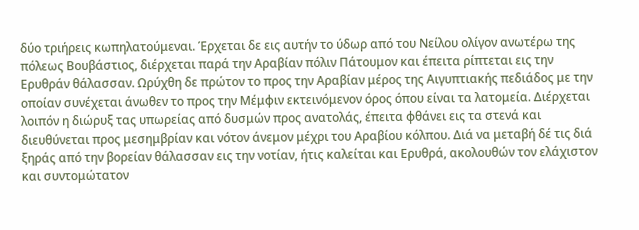δύο τριήρεις κωπηλατούμεναι. Έρχεται δε εις αυτήν το ύδωρ από του Νείλου ολίγον ανωτέρω της πόλεως Βουβάστιος, διέρχεται παρά την Αραβίαν πόλιν Πάτουμον και έπειτα ρίπτεται εις την Ερυθράν θάλασσαν. Ωρύχθη δε πρώτον το προς την Αραβίαν μέρος της Αιγυπτιακής πεδιάδος με την οποίαν συνέχεται άνωθεν το προς την Μέμφιν εκτεινόμενον όρος όπου είναι τα λατομεία. Διέρχεται λοιπόν η διώρυξ τας υπωρείας από δυσμών προς ανατολάς, έπειτα φθάνει εις τα στενά και διευθύνεται προς μεσημβρίαν και νότον άνεμον μέχρι του Αραβίου κόλπου. Διά να μεταβή δέ τις διά ξηράς από την βορείαν θάλασσαν εις την νοτίαν, ήτις καλείται και Ερυθρά, ακολουθών τον ελάχιστον και συντομώτατον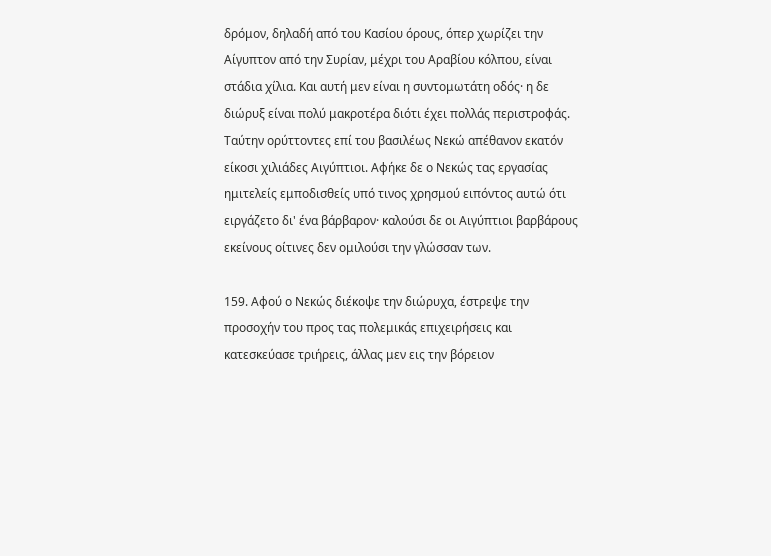δρόμον, δηλαδή από του Κασίου όρους, όπερ χωρίζει την Αίγυπτον από την Συρίαν, μέχρι του Αραβίου κόλπου, είναι στάδια χίλια. Και αυτή μεν είναι η συντομωτάτη οδός· η δε διώρυξ είναι πολύ μακροτέρα διότι έχει πολλάς περιστροφάς. Ταύτην ορύττοντες επί του βασιλέως Νεκώ απέθανον εκατόν είκοσι χιλιάδες Αιγύπτιοι. Αφήκε δε ο Νεκώς τας εργασίας ημιτελείς εμποδισθείς υπό τινος χρησμού ειπόντος αυτώ ότι ειργάζετο δι' ένα βάρβαρον· καλούσι δε οι Αιγύπτιοι βαρβάρους εκείνους οίτινες δεν ομιλούσι την γλώσσαν των.

159. Αφού ο Νεκώς διέκοψε την διώρυχα, έστρεψε την προσοχήν του προς τας πολεμικάς επιχειρήσεις και κατεσκεύασε τριήρεις, άλλας μεν εις την βόρειον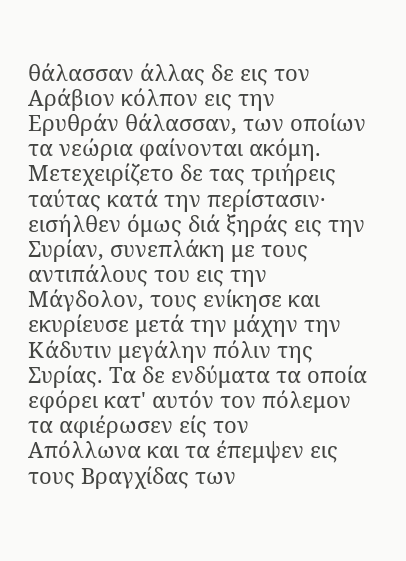θάλασσαν άλλας δε εις τον Αράβιον κόλπον εις την Ερυθράν θάλασσαν, των οποίων τα νεώρια φαίνονται ακόμη. Μετεχειρίζετο δε τας τριήρεις ταύτας κατά την περίστασιν· εισήλθεν όμως διά ξηράς εις την Συρίαν, συνεπλάκη με τους αντιπάλους του εις την Μάγδολον, τους ενίκησε και εκυρίευσε μετά την μάχην την Κάδυτιν μεγάλην πόλιν της Συρίας. Τα δε ενδύματα τα οποία εφόρει κατ' αυτόν τον πόλεμον τα αφιέρωσεν είς τον Απόλλωνα και τα έπεμψεν εις τους Βραγχίδας των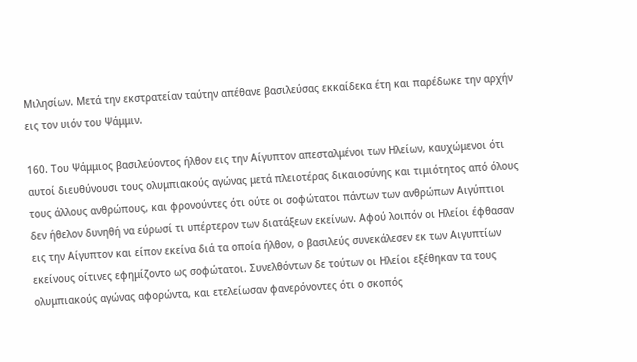Μιλησίων. Μετά την εκστρατείαν ταύτην απέθανε βασιλεύσας εκκαίδεκα έτη και παρέδωκε την αρχήν εις τον υιόν του Ψάμμιν.

160. Του Ψάμμιος βασιλεύοντος ήλθον εις την Αίγυπτον απεσταλμένοι των Ηλείων, καυχώμενοι ότι αυτοί διευθύνουσι τους ολυμπιακούς αγώνας μετά πλειοτέρας δικαιοσύνης και τιμιότητος από όλους τους άλλους ανθρώπους, και φρονούντες ότι ούτε οι σοφώτατοι πάντων των ανθρώπων Αιγύπτιοι δεν ήθελον δυνηθή να εύρωσί τι υπέρτερον των διατάξεων εκείνων. Αφού λοιπόν οι Ηλείοι έφθασαν εις την Αίγυπτον και είπον εκείνα διά τα οποία ήλθον, ο βασιλεύς συνεκάλεσεν εκ των Αιγυπτίων εκείνους οίτινες εφημίζοντο ως σοφώτατοι. Συνελθόντων δε τούτων οι Ηλείοι εξέθηκαν τα τους ολυμπιακούς αγώνας αφορώντα, και ετελείωσαν φανερόνοντες ότι ο σκοπός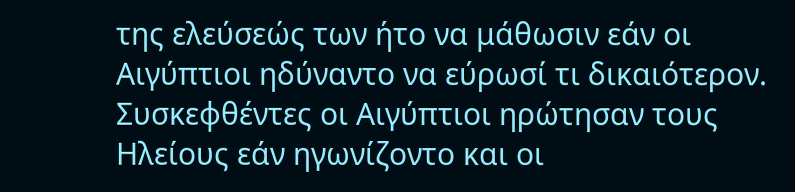της ελεύσεώς των ήτο να μάθωσιν εάν οι Αιγύπτιοι ηδύναντο να εύρωσί τι δικαιότερον. Συσκεφθέντες οι Αιγύπτιοι ηρώτησαν τους Ηλείους εάν ηγωνίζοντο και οι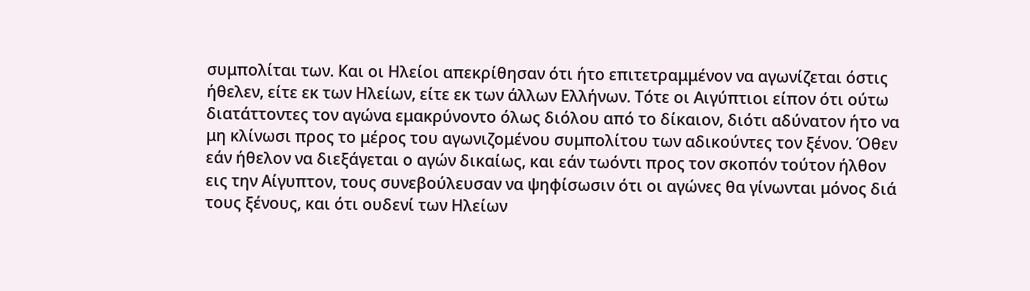συμπολίται των. Και οι Ηλείοι απεκρίθησαν ότι ήτο επιτετραμμένον να αγωνίζεται όστις ήθελεν, είτε εκ των Ηλείων, είτε εκ των άλλων Ελλήνων. Τότε οι Αιγύπτιοι είπον ότι ούτω διατάττοντες τον αγώνα εμακρύνοντο όλως διόλου από το δίκαιον, διότι αδύνατον ήτο να μη κλίνωσι προς το μέρος του αγωνιζομένου συμπολίτου των αδικούντες τον ξένον. Όθεν εάν ήθελον να διεξάγεται ο αγών δικαίως, και εάν τωόντι προς τον σκοπόν τούτον ήλθον εις την Αίγυπτον, τους συνεβούλευσαν να ψηφίσωσιν ότι οι αγώνες θα γίνωνται μόνος διά τους ξένους, και ότι ουδενί των Ηλείων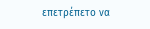επετρέπετο να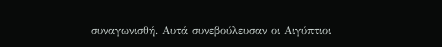συναγωνισθή. Αυτά συνεβούλευσαν οι Αιγύπτιοι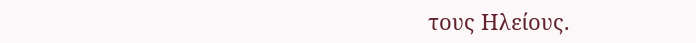τους Ηλείους.